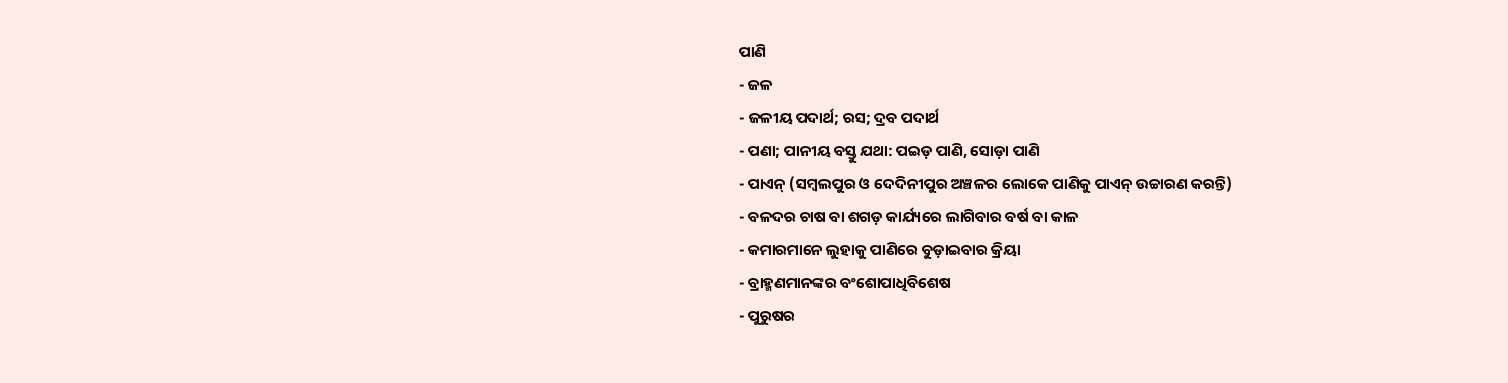ପାଣି
- ଜଳ
- ଜଳୀୟ ପଦାର୍ଥ; ରସ; ଦ୍ରବ ପଦାର୍ଥ
- ପଣା; ପାନୀୟ ବସ୍ତୁ ଯଥା: ପଇଡ଼ ପାଣି, ସୋଡ଼ା ପାଣି
- ପାଏନ୍ (ସମ୍ବଲପୁର ଓ ଦେଦିନୀପୁର ଅଞ୍ଚଳର ଲୋକେ ପାଣିକୁ ପାଏନ୍ ଉଚ୍ଚାରଣ କରନ୍ତି)
- ବଳଦର ଚାଷ ବା ଶଗଡ଼ କାର୍ଯ୍ୟରେ ଲାଗିବାର ବର୍ଷ ବା କାଳ
- କମାରମାନେ ଲୁହାକୁ ପାଣିରେ ବୁଡ଼ାଇବାର କ୍ରିୟା
- ବ୍ରାହ୍ମଣମାନଙ୍କର ବଂଶୋପାଧିବିଶେଷ
- ପୁରୁଷର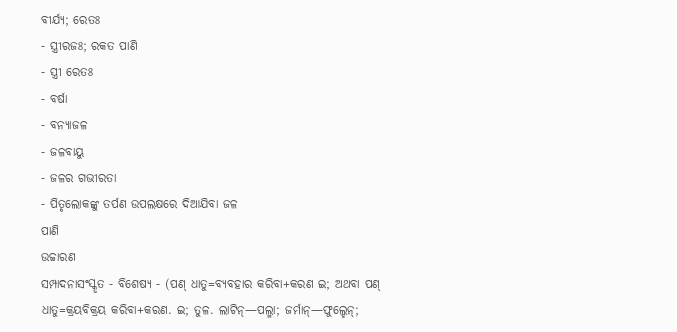ବୀର୍ଯ୍ୟ; ରେତଃ
- ସ୍ତ୍ରୀରଜଃ; ରକତ ପାଣି
- ସ୍ତ୍ରୀ ରେତଃ
- ବର୍ଷା
- ବନ୍ୟାଜଳ
- ଜଳବାୟୁ
- ଜଳର ଗଭୀରତା
- ପିତୃଲୋକଙ୍କୁ ତର୍ପଣ ଉପଲକ୍ଷରେ ଦିଆଯିବା ଜଳ
ପାଣି
ଉଚ୍ଚାରଣ
ସମ୍ପାଦନାସଂସ୍କୃତ - ବିଶେଷ୍ୟ - (ପଣ୍ ଧାତୁ=ବ୍ୟବହାର କରିବା+କରଣ ଇ; ଅଥବା ପଣ୍ ଧାତୁ=କ୍ରୟବିକ୍ରୟ କରିବା+କରଣ. ଇ; ତୁଳ. ଲାଟିନ୍—ପଲ୍ମା; ଜର୍ମାନ୍—ଫୁଲ୍ହେନ୍;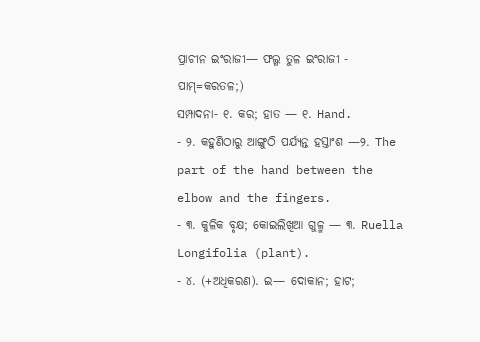ପ୍ରାଚୀନ ଇଂରାଜୀ— ଫଲ୍ଗ ତୁଳ ଇଂରାଜୀ - ପାମ୍=କରତଳ;)
ସମ୍ପାଦନା- ୧. କର; ହାତ — ୧. Hand.
- ୨. କହୁଣିଠାରୁ ଆଙ୍ଗୁଠି ପର୍ଯ୍ୟନ୍ତ ହସ୍ତାଂଶ —୨. The part of the hand between the elbow and the fingers.
- ୩. କୁଳିକ ବୃକ୍ଷ; କୋଇଲିଖିଆ ଗୁଳ୍ମ — ୩. Ruella Longifolia (plant).
- ୪. (+ଅଧିକରଣ). ଇ— ଦୋକାନ; ହାଟ;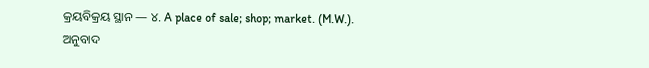କ୍ରୟବିକ୍ରୟ ସ୍ଥାନ — ୪. A place of sale; shop; market. (M.W.).
ଅନୁବାଦ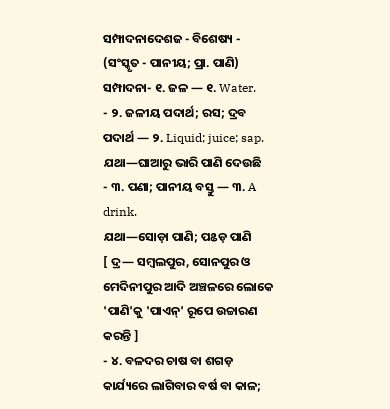ସମ୍ପାଦନାଦେଶଜ - ବିଶେଷ୍ୟ - (ସଂସ୍କୃତ - ପାନୀୟ; ପ୍ରା. ପାଣି)
ସମ୍ପାଦନା- ୧. ଜଳ — ୧. Water.
- ୨. ଜଳୀୟ ପଦାର୍ଥ; ରସ; ଦ୍ରବ ପଦାର୍ଥ — ୨. Liquid; juice; sap.
ଯଥା—ଘାଆରୁ ଭାରି ପାଣି ଦେଉଛି
- ୩. ପଣା; ପାନୀୟ ବସ୍ତୁ — ୩. A drink.
ଯଥା—ସୋଡ଼ା ପାଣି; ପଌଡ଼ ପାଣି
[ ଦ୍ର— ସମ୍ୱଲପୁର, ସୋନପୁର ଓ ମେଦିନୀପୁର ଆଦି ଅଞ୍ଚଳରେ ଲୋକେ 'ପାଣି'କୁ 'ପାଏନ୍' ରୂପେ ଉଚ୍ଚାରଣ କରନ୍ତି ]
- ୪. ବଳଦର ଚାଷ ବା ଶଗଡ଼ କାର୍ଯ୍ୟରେ ଲାଗିବାର ବର୍ଷ ବା କାଳ;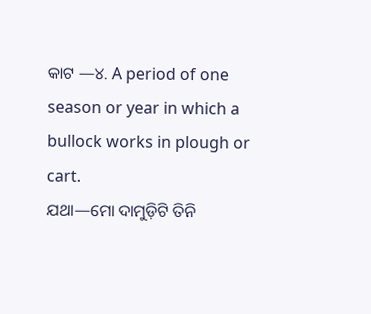କାଟ —୪. A period of one season or year in which a bullock works in plough or cart.
ଯଥା—ମୋ ଦାମୁଡ଼ିଟି ତିନି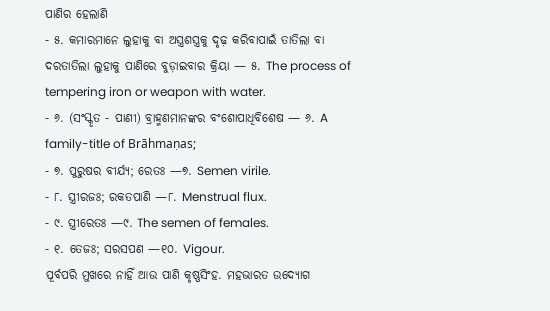ପାଣିର ହେଲାଣି
- ୫. କମାରମାନେ ଲୁହାକୁ ବା ଅସ୍ତ୍ରଶସ୍ତ୍ରକୁ ଦୃଢ଼ କରିବାପାଇଁ ତାତିଲା ବା ଦରତାତିଲା ଲୁହାକୁ ପାଣିରେ ବୁଡ଼ାଇବାର କ୍ରିୟା — ୫. The process of tempering iron or weapon with water.
- ୬. (ସଂସ୍କୃତ - ପାଣୀ) ବ୍ରାହ୍ମଣମାନଙ୍କର ବଂଶୋପାଧିବିଶେଷ — ୬. A family-title of Brāhmaṇas;
- ୭. ପୁରୁଷର ବୀର୍ଯ୍ୟ; ରେତଃ —୭. Semen virile.
- ୮. ସ୍ତ୍ରୀରଜଃ; ରକତପାଣି —୮. Menstrual flux.
- ୯. ସ୍ତ୍ରୀରେତଃ —୯. The semen of females.
- ୧. ତେଜଃ; ସରସପଣ —୧୦. Vigour.
ପୂର୍ବପରି ମୁଖରେ ନାହିଁ ଆଉ ପାଣି କୃଷ୍ଣସିଂହ. ମହଭାରତ ଉଦ୍ଯୋଗ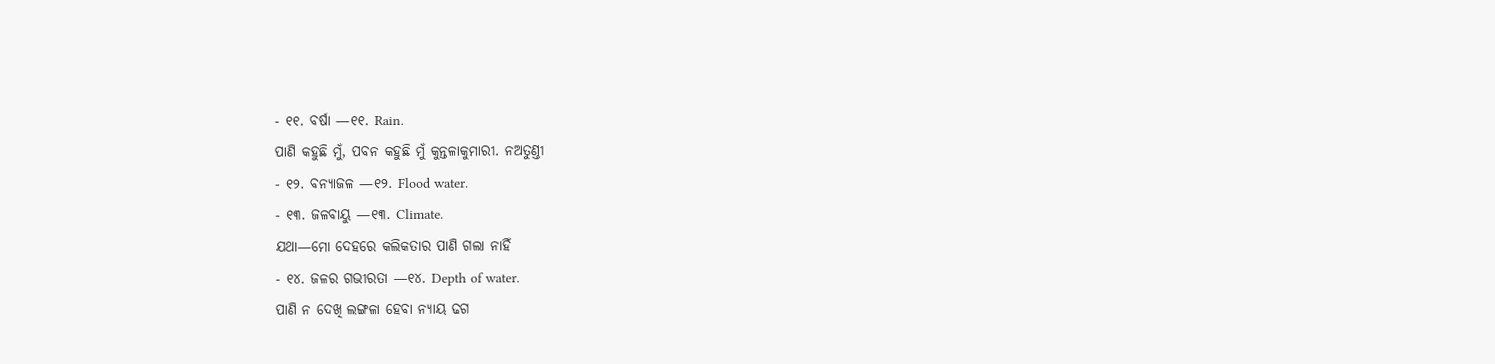- ୧୧. ବର୍ଷା —୧୧. Rain.
ପାଣି କହୁଛି ମୁଁ, ପବନ କହୁଛି ମୁଁ କୁନ୍ତଳାକୁମାରୀ. ନଅତୁଣ୍ତୀ
- ୧୨. ବନ୍ୟାଜଳ —୧୨. Flood water.
- ୧୩. ଜଳବାୟୁ —୧୩. Climate.
ଯଥା—ମୋ ଦେହରେ କଲିକତାର ପାଣି ଗଲା ନାହିଁ
- ୧୪. ଜଳର ଗଭୀରତା —୧୪. Depth of water.
ପାଣି ନ ଦେଖି ଲଙ୍ଗଳା ହେବା ନ୍ୟାୟ ଢଗ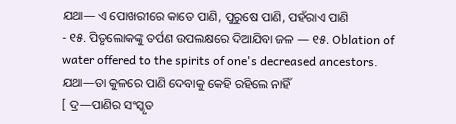ଯଥା— ଏ ପୋଖରୀରେ କାତେ ପାଣି, ପୁରୁଷେ ପାଣି, ପହଁରାଏ ପାଣି
- ୧୫. ପିତୃଲୋକଙ୍କୁ ତର୍ପଣ ଉପଲକ୍ଷରେ ଦିଆଯିବା ଜଳ — ୧୫. Oblation of water offered to the spirits of one's decreased ancestors.
ଯଥା—ତା କୁଳରେ ପାଣି ଦେବାକୁ କେହି ରହିଲେ ନାହିଁ
[ ଦ୍ର—ପାଣିର ସଂସ୍କୃତ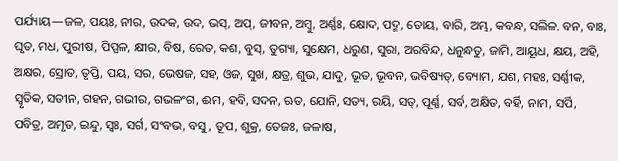ପର୍ଯ୍ୟାୟ—ଜଳ, ପୟଃ, ନୀର, ଉଦକ, ଉଦ, ଭସ୍, ଅପ୍, ଜୀବନ, ଅମ୍ୱୁ, ଅର୍ଣ୍ଣଃ, କ୍ଷୋଦ, ପଦ୍ମ, ତୋୟ, ବାରି, ଅମ୍ଭ, କବନ୍ଧ, ସଲିଳ. ବନ, ବାଃ, ଘୃତ, ମଧ, ପୁରୀଷ, ପିପ୍ପଳ, କ୍ଷୀର, ବିଷ, ରେତ, କଶ, ବୁସ୍, ତୁଗ୍ୟା, ସୁକ୍ଷେମ, ଧରୁଣ, ସୁରା, ଅରବିନ୍ଦ, ଧନୁନ୍ଧତୁ, ଜାମି, ଆୟୂଧ, କ୍ଷୟ, ଅହି, ଅକ୍ଷର, ସ୍ରୋତ, ତୃପ୍ତି, ପୟ, ସର, ଭେଷଜ, ସହ, ଓଜ, ସୁଖ, କ୍ଷତ୍ର, ଶୁଭ, ଯାଦୁ, ଭୂତ, ଭୂବନ, ଭବିଷ୍ୟତ୍, ବ୍ୟୋମ, ଯଶ, ମହଃ, ସର୍ଣ୍ଣୀକ, ସ୍ୱୃତିକ, ସତୀନ, ଗହନ, ଗଭୀର, ଗଭଳଂଗ, ଈମ, ହବି, ସଦନ, ଋତ, ଯୋନି, ସତ୍ୟ, ରୟି, ସତ୍, ପୂର୍ଣ୍ଣ, ସର୍ବ, ଅକ୍ଷିତ, ବର୍ହି, ନାମ, ସର୍ପି, ପବିତ୍ର, ଅମୃତ, ଇନ୍ଦୁ, ସ୍ୱଃ, ସର୍ଗ, ସଂବଭ, ବସୁ, ତୂପ, ଶୁକ୍ର, ତେଜଃ, ଜଳାଷ,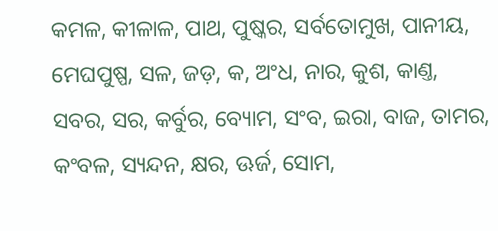କମଳ, କୀଳାଳ, ପାଥ, ପୁଷ୍କର, ସର୍ବତୋମୁଖ, ପାନୀୟ, ମେଘପୁଷ୍ପ, ସଳ, ଜଡ଼, କ, ଅଂଧ, ନାର, କୁଶ, କାଣ୍ତ, ସବର, ସର, କର୍ବୁର, ବ୍ୟୋମ, ସଂବ, ଇରା, ବାଜ, ତାମର, କଂବଳ, ସ୍ୟନ୍ଦନ, କ୍ଷର, ଊର୍ଜ, ସୋମ,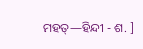ମହତ୍—ହିନ୍ଦୀ - ଶ. ]